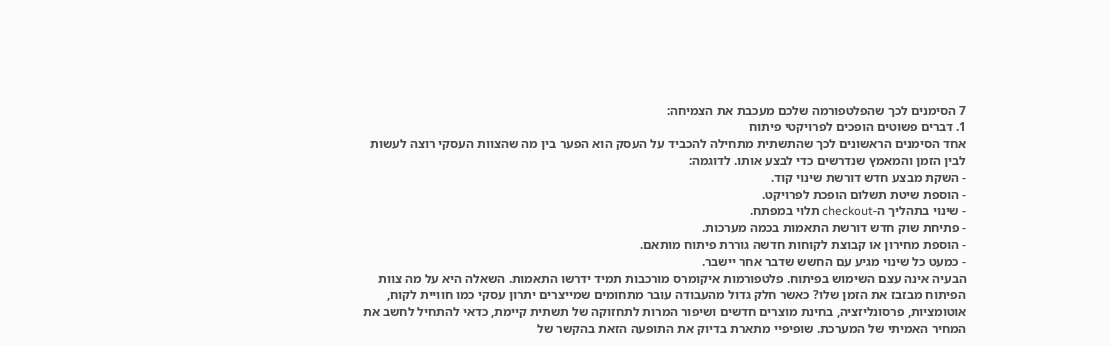7 הסימנים לכך שהפלטפורמה שלכם מעכבת את הצמיחה:
1. דברים פשוטים הופכים לפרויקטי פיתוח
אחד הסימנים הראשונים לכך שהתשתית מתחילה להכביד על העסק הוא הפער בין מה שהצוות העסקי רוצה לעשות לבין הזמן והמאמץ שנדרשים כדי לבצע אותו. לדוגמה:
- השקת מבצע חדש דורשת שינוי קוד.
- הוספת שיטת תשלום הופכת לפרויקט.
- שינוי בתהליך ה-checkout תלוי במפתח.
- פתיחת שוק חדש דורשת התאמות בכמה מערכות.
- הוספת מחירון או קבוצת לקוחות חדשה גוררת פיתוח מותאם.
- כמעט כל שינוי מגיע עם החשש שדבר אחר יישבר.
הבעיה אינה עצם השימוש בפיתוח. פלטפורמות איקומרס מורכבות תמיד ידרשו התאמות. השאלה היא על מה צוות הפיתוח מבזבז את הזמן שלו? כאשר חלק גדול מהעבודה עובר מתחומים שמייצרים יתרון עסקי כמו חוויית לקוח, אוטומציות, פרסונליזציה, בחינת מוצרים חדשים ושיפור המרות לתחזוקה של תשתית קיימת, כדאי להתחיל לחשב את המחיר האמיתי של המערכת. שופיפיי מתארת בדיוק את התופעה הזאת בהקשר של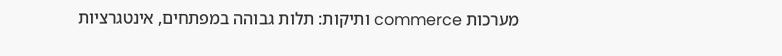מערכות commerce ותיקות: תלות גבוהה במפתחים, אינטגרציות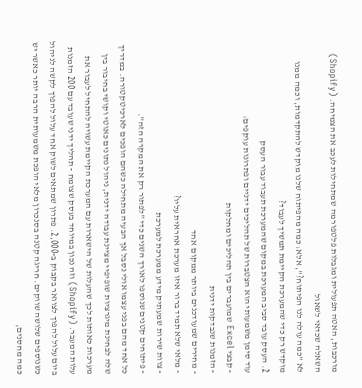מורכבות, האטה תפעולית ומגבלות פלטפורמה שמתחילות לעכב את הצמיחה. (Shopify)
השאלה שכדאי לשאול
לא "כמה עולה לנו הפיתוח?", אלא: כמה מהפיתוח שלנו מוקדש להתקדמות, וכמה ממנו מוקדש רק כדי שהמערכת הקיימת תמשיך לעבוד?
2. העסק עובד סביב המערכת במקום שהמערכת תעבוד עבור העסק
עוד סימן משמעותי הוא הצטברות של תהליכים ידניים ופתרונות עוקפים:
- קבצי Excel שמועברים בין תהליכים ומחלקות
- הזמנות שנבדקות ידנית
- מחירים שמעודכנים ביותר ממקום אחד
- מלאי שלא תמיד ברור איזו מערכת אחראית עליו?
- צוות שירות שמעתיק מידע ממערכת למערכת
- פיתוחים קטנים שנוספו לאורך השנים כדי "לפתור רק את המקרה הזה".
כל אחד מהם בפני עצמו אולי נסבל אך הבעיה מתחילה כשהם הופכים לארכיטקטורה. במדריך שלה לבחינת מיגרציות שופיפיי מציינת עבודה ידנית, ניהול נתונים כאוטי וקושי בחיבור בין מערכות כאותות לכך שהעלות של הישארות עם המערכת הקיימת עשויה להתחיל לעבור את עלות המעבר. (Shopify) וזה נכון במיוחד בעסק שצומח - תהליך ידני שעובד עם 200 הזמנות ביום עלול להפוך לצוואר בקבוק ב-2,000. פתרון שמתאים לשוק אחד עלול להפוך לקשה לניהול כשנוספים שלושה שווקים. חריגה קטנה בסנכרון מלאי הופכת משמעותית הרבה יותר כאשר יש כמה מחסנים,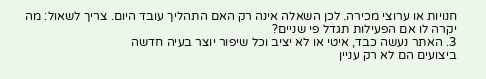חנויות או ערוצי מכירה. לכן השאלה אינה רק האם התהליך עובד היום. צריך לשאול: מה יקרה לו אם הפעילות תגדל פי שניים?
3. האתר נעשה כבד, איטי או לא יציב וכל שיפור יוצר בעיה חדשה
ביצועים הם לא רק עניין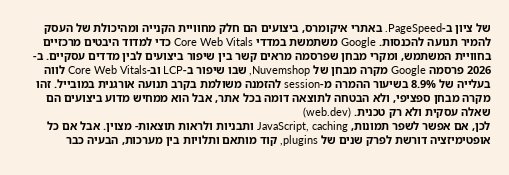של ציון ב-PageSpeed. באתרי איקומרס, ביצועים הם חלק מחוויית הקנייה ומהיכולת של העסק להמיר תנועה להכנסות. Google משתמשת במדדי Core Web Vitals כדי למדוד היבטים מרכזיים בחוויית המשתמש, ומקרי מבחן שפרסמה מראים קשר בין שיפור ביצועים לבין מדדים עסקיים. ב- 2026 פרסמה Google מקרה מבחן של Nuvemshop, שבו שיפור ב-LCP וב-Core Web Vitals לווה בעלייה של 8.9% בשיעור ההמרה מ-session להזמנה משולמת בקרב תנועה אורגנית במובייל. זהו מקרה מבחן ספציפי, ולא הבטחה לתוצאה דומה בכל אתר, אבל הוא ממחיש מדוע ביצועים הם שאלה עסקית ולא רק טכנית. (web.dev)
לכן, אם אפשר לשפר תמונות, JavaScript, caching ותבניות ולראות תוצאות- מצוין. אבל אם כל אופטימיזציה דורשת לפרק שנים של plugins, קוד מותאם ותלויות בין מערכות, הבעיה כבר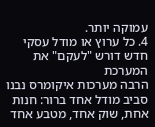עמוקה יותר.
4. כל ערוץ או מודל עסקי חדש דורש "לעקם" את המערכת
הרבה מערכות איקומרס נבנו סביב מודל אחד ברור: חנות אחת, שוק אחד, מטבע אחד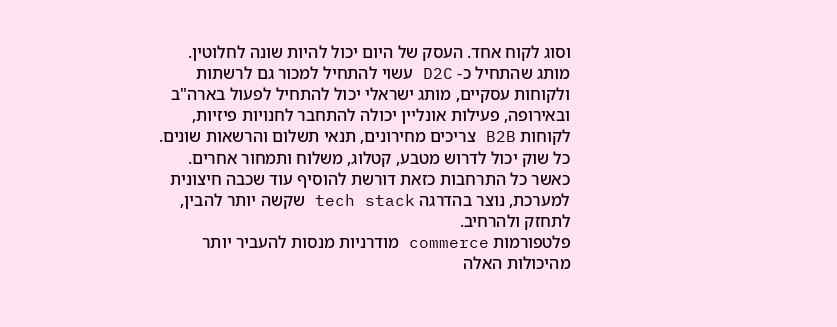וסוג לקוח אחד. העסק של היום יכול להיות שונה לחלוטין. מותג שהתחיל כ- D2C עשוי להתחיל למכור גם לרשתות ולקוחות עסקיים, מותג ישראלי יכול להתחיל לפעול בארה"ב ובאירופה, פעילות אונליין יכולה להתחבר לחנויות פיזיות, לקוחות B2B צריכים מחירונים, תנאי תשלום והרשאות שונים. כל שוק יכול לדרוש מטבע, קטלוג, משלוח ותמחור אחרים. כאשר כל התרחבות כזאת דורשת להוסיף עוד שכבה חיצונית למערכת, נוצר בהדרגה tech stack שקשה יותר להבין, לתחזק ולהרחיב.
פלטפורמות commerce מודרניות מנסות להעביר יותר מהיכולות האלה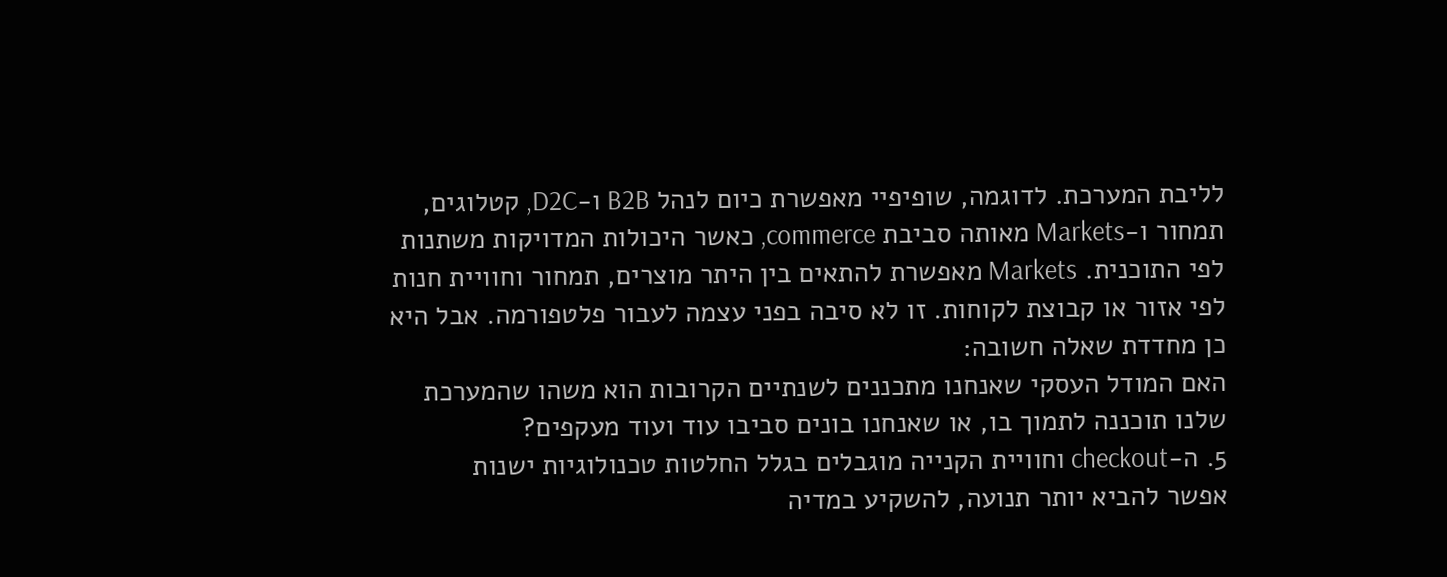לליבת המערכת. לדוגמה, שופיפיי מאפשרת כיום לנהל B2B ו-D2C, קטלוגים, תמחור ו-Markets מאותה סביבת commerce, כאשר היכולות המדויקות משתנות לפי התוכנית. Markets מאפשרת להתאים בין היתר מוצרים, תמחור וחוויית חנות לפי אזור או קבוצת לקוחות. זו לא סיבה בפני עצמה לעבור פלטפורמה. אבל היא כן מחדדת שאלה חשובה:
האם המודל העסקי שאנחנו מתכננים לשנתיים הקרובות הוא משהו שהמערכת שלנו תוכננה לתמוך בו, או שאנחנו בונים סביבו עוד ועוד מעקפים?
5. ה-checkout וחוויית הקנייה מוגבלים בגלל החלטות טכנולוגיות ישנות
אפשר להביא יותר תנועה, להשקיע במדיה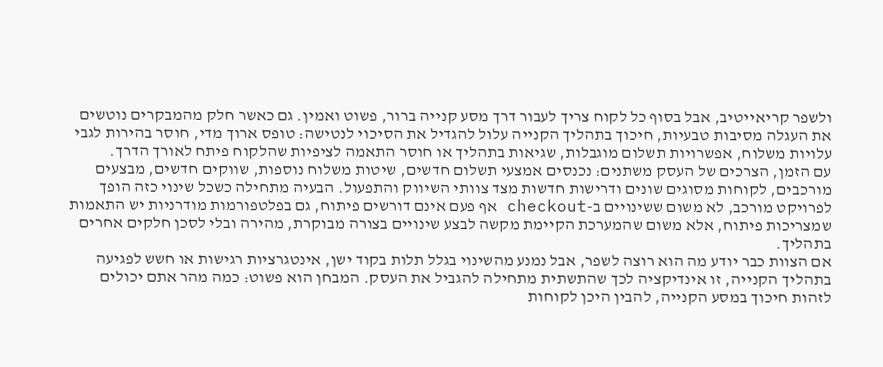ולשפר קריאייטיב, אבל בסוף כל לקוח צריך לעבור דרך מסע קנייה ברור, פשוט ואמין. גם כאשר חלק מהמבקרים נוטשים את העגלה מסיבות טבעיות, חיכוך בתהליך הקנייה עלול להגדיל את הסיכוי לנטישה: טופס ארוך מדי, חוסר בהירות לגבי עלויות משלוח, אפשרויות תשלום מוגבלות, שגיאות בתהליך או חוסר התאמה לציפיות שהלקוח פיתח לאורך הדרך.
עם הזמן, הצרכים של העסק משתנים: נכנסים אמצעי תשלום חדשים, שיטות משלוח נוספות, שווקים חדשים, מבצעים מורכבים, לקוחות מסוגים שונים ודרישות חדשות מצד צוותי השיווק והתפעול. הבעיה מתחילה כשכל שינוי כזה הופך לפרויקט מורכב, לא משום ששינויים ב-checkout אף פעם אינם דורשים פיתוח, גם בפלטפורמות מודרניות יש התאמות שמצריכות פיתוח, אלא משום שהמערכת הקיימת מקשה לבצע שינויים בצורה מבוקרת, מהירה ובלי לסכן חלקים אחרים בתהליך.
אם הצוות כבר יודע מה הוא רוצה לשפר, אבל נמנע מהשינוי בגלל תלות בקוד ישן, אינטגרציות רגישות או חשש לפגיעה בתהליך הקנייה, זו אינדיקציה לכך שהתשתית מתחילה להגביל את העסק. המבחן הוא פשוט: כמה מהר אתם יכולים לזהות חיכוך במסע הקנייה, להבין היכן לקוחות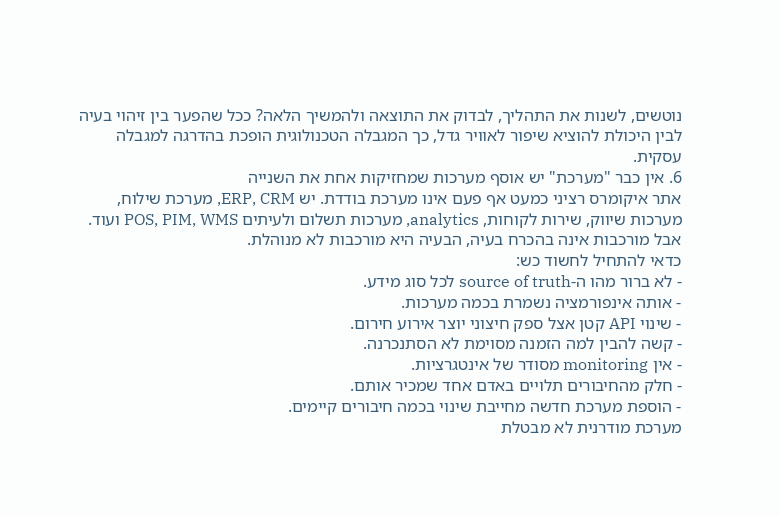נוטשים, לשנות את התהליך, לבדוק את התוצאה ולהמשיך הלאה? ככל שהפער בין זיהוי בעיה לבין היכולת להוציא שיפור לאוויר גדל, כך המגבלה הטכנולוגית הופכת בהדרגה למגבלה עסקית.
6. אין כבר "מערכת" יש אוסף מערכות שמחזיקות אחת את השנייה
אתר איקומרס רציני כמעט אף פעם אינו מערכת בודדת. יש ERP, CRM, מערכת שילוח, מערכות שיווק, שירות לקוחות, analytics, מערכות תשלום ולעיתים POS, PIM, WMS ועוד. אבל מורכבות אינה בהכרח בעיה, הבעיה היא מורכבות לא מנוהלת.
כדאי להתחיל לחשוד כש:
- לא ברור מהו ה-source of truth לכל סוג מידע.
- אותה אינפורמציה נשמרת בכמה מערכות.
- שינוי API קטן אצל ספק חיצוני יוצר אירוע חירום.
- קשה להבין למה הזמנה מסוימת לא הסתנכרנה.
- אין monitoring מסודר של אינטגרציות.
- חלק מהחיבורים תלויים באדם אחד שמכיר אותם.
- הוספת מערכת חדשה מחייבת שינוי בכמה חיבורים קיימים.
מערכת מודרנית לא מבטלת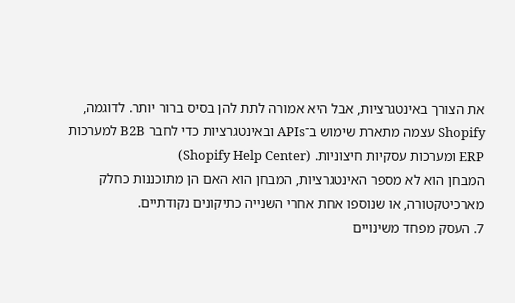את הצורך באינטגרציות, אבל היא אמורה לתת להן בסיס ברור יותר. לדוגמה, Shopify עצמה מתארת שימוש ב־APIs ובאינטגרציות כדי לחבר B2B למערכות ERP ומערכות עסקיות חיצוניות. (Shopify Help Center)
המבחן הוא לא מספר האינטגרציות, המבחן הוא האם הן מתוכננות כחלק מארכיטקטורה, או שנוספו אחת אחרי השנייה כתיקונים נקודתיים.
7. העסק מפחד משינויים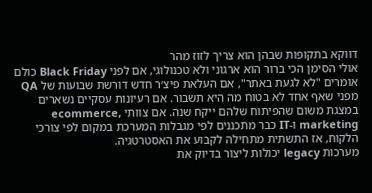דווקא בתקופות שבהן הוא צריך לזוז מהר
אולי הסימן הכי ברור הוא ארגוני ולא טכנולוגי, אם לפני Black Friday כולם אומרים "לא לגעת באתר", אם העלאת פיצ׳ר חדש דורשת שבועות של QA מפני שאף אחד לא בטוח מה היא תשבור. אם רעיונות עסקיים נשארים במצגת משום שהפיתוח שלהם ייקח שנה. אם צוותי ecommerce, marketing ו-IT כבר מתכננים לפי מגבלות המערכת במקום לפי צורכי הלקוח, אז התשתית מתחילה לקבוע את האסטרטגיה.
מערכות legacy יכולות ליצור בדיוק את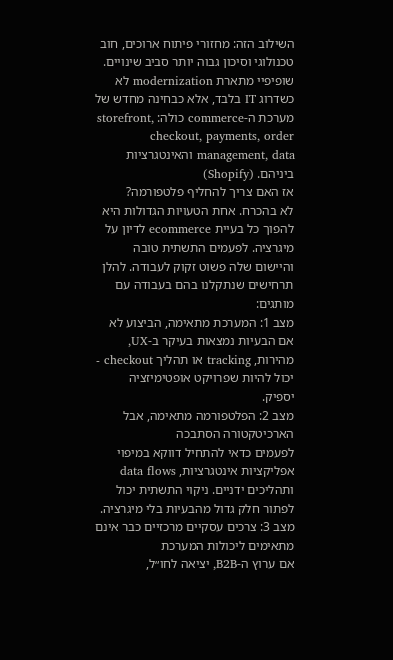השילוב הזה: מחזורי פיתוח ארוכים, חוב טכנולוגי וסיכון גבוה יותר סביב שינויים. שופיפיי מתארת modernization לא כשדרוג IT בלבד, אלא כבחינה מחדש של מערכת ה-commerce כולה: storefront, checkout, payments, order management, data והאינטגרציות ביניהם. (Shopify)
אז האם צריך להחליף פלטפורמה?
לא בהכרח. אחת הטעויות הגדולות היא להפוך כל בעיית ecommerce לדיון על מיגרציה. לפעמים התשתית טובה והיישום שלה פשוט זקוק לעבודה. להלן תרחישים שנתקלנו בהם בעבודה עם מותגים:
מצב 1: המערכת מתאימה, הביצוע לא
אם הבעיות נמצאות בעיקר ב-UX, מהירות, tracking או תהליך checkout - יכול להיות שפרויקט אופטימיזציה יספיק.
מצב 2: הפלטפורמה מתאימה, אבל הארכיטקטורה הסתבכה
לפעמים כדאי להתחיל דווקא במיפוי אפליקציות אינטגרציות, data flows ותהליכים ידניים. ניקוי התשתית יכול לפתור חלק גדול מהבעיות בלי מיגרציה.
מצב 3: צרכים עסקיים מרכזיים כבר אינם מתאימים ליכולות המערכת
אם ערוץ ה-B2B, יציאה לחו״ל,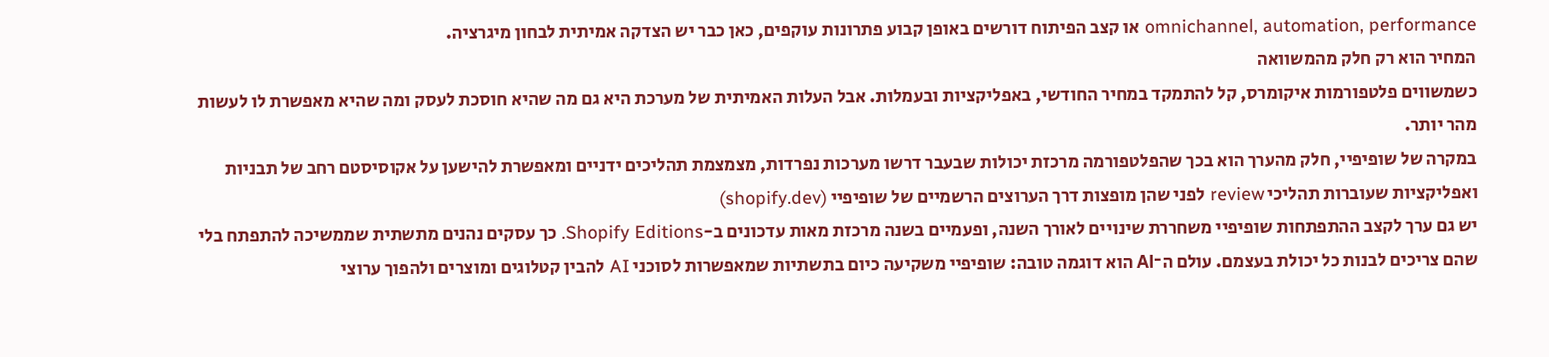omnichannel, automation, performance או קצב הפיתוח דורשים באופן קבוע פתרונות עוקפים, כאן כבר יש הצדקה אמיתית לבחון מיגרציה.
המחיר הוא רק חלק מהמשוואה
כשמשווים פלטפורמות איקומרס, קל להתמקד במחיר החודשי, באפליקציות ובעמלות. אבל העלות האמיתית של מערכת היא גם מה שהיא חוסכת לעסק ומה שהיא מאפשרת לו לעשות מהר יותר.
במקרה של שופיפיי, חלק מהערך הוא בכך שהפלטפורמה מרכזת יכולות שבעבר דרשו מערכות נפרדות, מצמצמת תהליכים ידניים ומאפשרת להישען על אקוסיסטם רחב של תבניות ואפליקציות שעוברות תהליכי review לפני שהן מופצות דרך הערוצים הרשמיים של שופיפיי (shopify.dev)
יש גם ערך לקצב ההתפתחות שופיפיי משחררת שינויים לאורך השנה, ופעמיים בשנה מרכזת מאות עדכונים ב-Shopify Editions. כך עסקים נהנים מתשתית שממשיכה להתפתח בלי שהם צריכים לבנות כל יכולת בעצמם. עולם ה־AI הוא דוגמה טובה: שופיפיי משקיעה כיום בתשתיות שמאפשרות לסוכני AI להבין קטלוגים ומוצרים ולהפוך ערוצי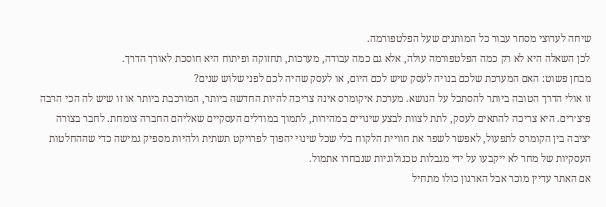שיחה לערוצי מסחר עבור כל המותגים שעל הפלטפורמה.
לכן השאלה היא לא רק כמה הפלטפורמה עולה, אלא גם כמה עבודה, מערכות, תחזוקה ופיתוח היא חוסכת לאורך הדרך.
מבחן פשוט: האם המערכת שלכם בנויה לעסק שיש לכם היום, או לעסק שהיה לכם לפני שלוש שנים?
זו אולי הדרך הטובה ביותר להסתכל על הנושא. מערכת איקומרס אינה צריכה להיות החדשה ביותר, המורכבת ביותר או זו שיש לה הכי הרבה פיצ׳רים. היא צריכה להתאים לעסק, לתת לצוות לבצע שינויים במהירות, לתמוך במודלים העסקיים שאליהם החברה צומחת. לחבר בצורה יציבה בין הקומרס לתפעול, לאפשר לשפר את חוויית הלקוח בלי שכל שינוי יהפוך לפרויקט תשתית ולהיות מספיק גמישה כדי שההחלטות העסקיות של מחר לא ייקבעו על ידי מגבלות טכנולוגיות שנבחרו אתמול.
אם האתר עדיין מוכר אבל הארגון כולו מתחיל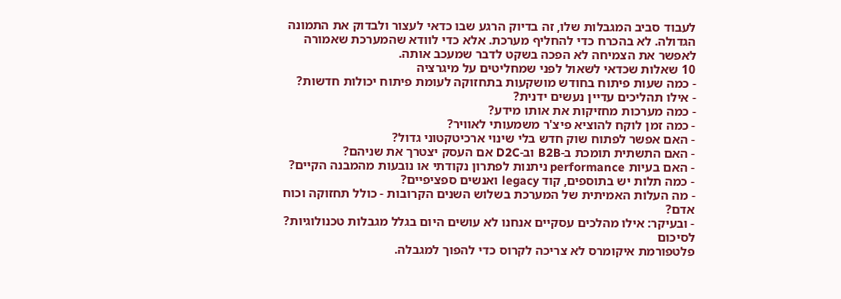לעבוד סביב המגבלות שלו, זה בדיוק הרגע שבו כדאי לעצור ולבדוק את התמונה הגדולה. לא בהכרח כדי להחליף מערכת. אלא כדי לוודא שהמערכת שאמורה לאפשר את הצמיחה לא הפכה בשקט לדבר שמעכב אותה.
10 שאלות שכדאי לשאול לפני שמחליטים על מיגרציה
- כמה שעות פיתוח בחודש מושקעות בתחזוקה לעומת פיתוח יכולות חדשות?
- אילו תהליכים עדיין נעשים ידנית?
- כמה מערכות מחזיקות את אותו מידע?
- כמה זמן לוקח להוציא פיצ'ר משמעותי לאוויר?
- האם אפשר לפתוח שוק חדש בלי שינוי ארכיטקטוני גדול?
- האם התשתית תומכת ב-B2B וב-D2C אם העסק יצטרך את שניהם?
- האם בעיות performance ניתנות לפתרון נקודתי או נובעות מהמבנה הקיים?
- כמה תלות יש בתוספים, קוד legacy ואנשים ספציפיים?
- מה העלות האמיתית של המערכת בשלוש השנים הקרובות - כולל תחזוקה וכוח אדם?
- ובעיקר: אילו מהלכים עסקיים אנחנו לא עושים היום בגלל מגבלות טכנולוגיות?
לסיכום
פלטפורמת איקומרס לא צריכה לקרוס כדי להפוך למגבלה.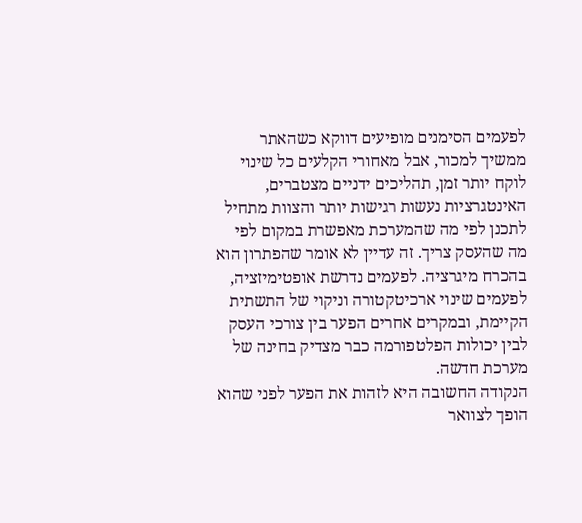לפעמים הסימנים מופיעים דווקא כשהאתר ממשיך למכור, אבל מאחורי הקלעים כל שינוי לוקח יותר זמן, תהליכים ידניים מצטברים, האינטגרציות נעשות רגישות יותר והצוות מתחיל לתכנן לפי מה שהמערכת מאפשרת במקום לפי מה שהעסק צריך. זה עדיין לא אומר שהפתרון הוא בהכרח מיגרציה. לפעמים נדרשת אופטימיזציה, לפעמים שינוי ארכיטקטורה וניקוי של התשתית הקיימת, ובמקרים אחרים הפער בין צורכי העסק לבין יכולות הפלטפורמה כבר מצדיק בחינה של מערכת חדשה.
הנקודה החשובה היא לזהות את הפער לפני שהוא הופך לצוואר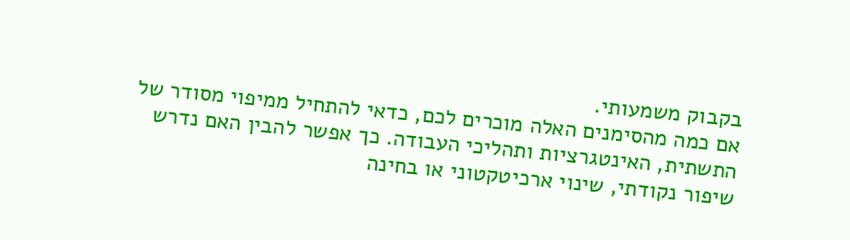בקבוק משמעותי.
אם כמה מהסימנים האלה מוכרים לכם, כדאי להתחיל ממיפוי מסודר של התשתית, האינטגרציות ותהליכי העבודה. כך אפשר להבין האם נדרש שיפור נקודתי, שינוי ארכיטקטוני או בחינה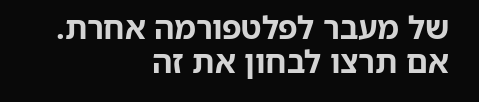של מעבר לפלטפורמה אחרת. אם תרצו לבחון את זה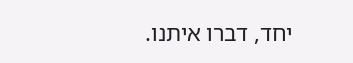יחד, דברו איתנו.